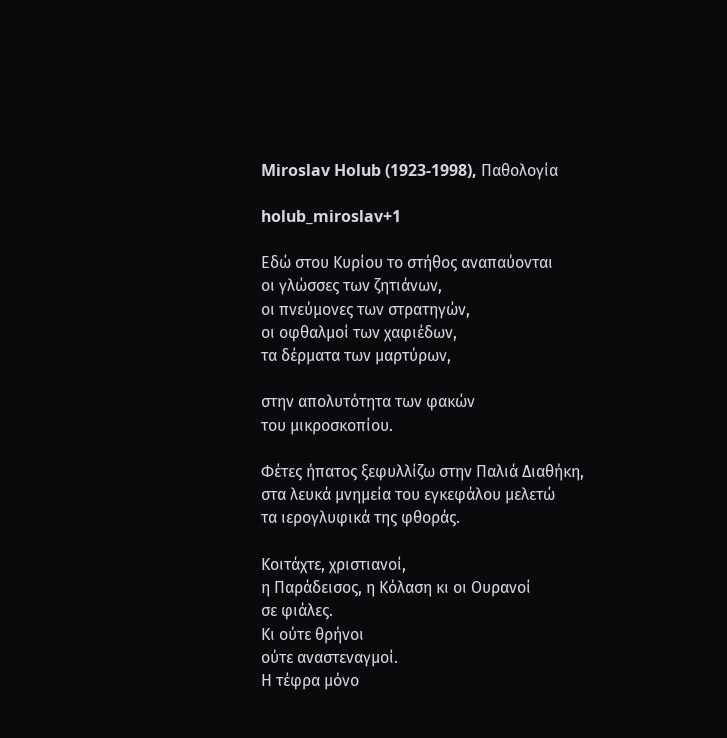Miroslav Holub (1923-1998), Παθολογία

holub_miroslav+1

Εδώ στου Κυρίου το στήθος αναπαύονται
οι γλώσσες των ζητιάνων,
οι πνεύμονες των στρατηγών,
οι οφθαλμοί των χαφιέδων,
τα δέρματα των μαρτύρων,

στην απολυτότητα των φακών
του μικροσκοπίου.

Φέτες ήπατος ξεφυλλίζω στην Παλιά Διαθήκη,
στα λευκά μνημεία του εγκεφάλου μελετώ
τα ιερογλυφικά της φθοράς.

Κοιτάχτε, χριστιανοί,
η Παράδεισος, η Κόλαση κι οι Ουρανοί
σε φιάλες.
Κι ούτε θρήνοι
ούτε αναστεναγμοί.
Η τέφρα μόνο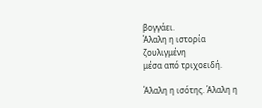βογγάει.
Άλαλη η ιστορία
ζουλιγμένη
μέσα από τριχοειδή.

Άλαλη η ισότης. Άλαλη η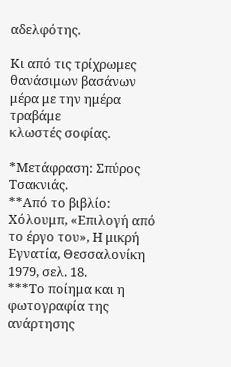αδελφότης.

Κι από τις τρίχρωμες θανάσιμων βασάνων
μέρα με την ημέρα
τραβάμε
κλωστές σοφίας.

*Μετάφραση: Σπύρος Τσακνιάς.
**Από το βιβλίο: Χόλουμπ, «Επιλογή από το έργο του», Η μικρή Εγνατία, Θεσσαλονίκη 1979, σελ. 18.
***Το ποίημα και η φωτογραφία της ανάρτησης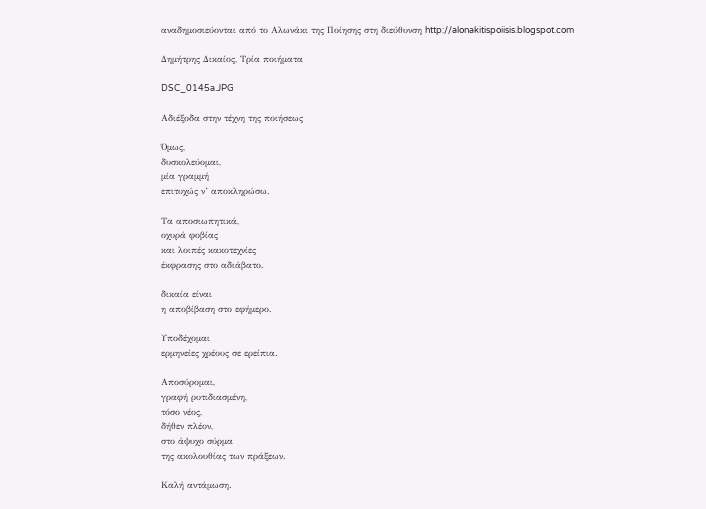αναδημοσιεύονται από το Αλωνάκι της Ποίησης στη διεύθυνση http://alonakitispoiisis.blogspot.com

Δημήτρης Δικαίος, Τρία ποιήματα

DSC_0145a.JPG

Αδιέξοδα στην τέχνη της ποιήσεως

Όμως,
δυσκολεύομαι,
μία γραμμή
επιτυχώς ν’ αποκληρώσω.

Τα αποσιωπητικά,
οχυρά φοβίας
και λοιπές κακοτεχνίες
έκφρασης στο αδιάβατο.

δικαία είναι
η αποβίβαση στο εφήμερο.

Υποδέχομαι
ερμηνείες χρέους σε ερείπια.

Αποσύρομαι,
γραφή ρυτιδιασμένη,
τόσο νέος,
δήθεν πλέον,
στο άψυχο σύρμα
της ακολουθίας των πράξεων.

Καλή αντάμωση.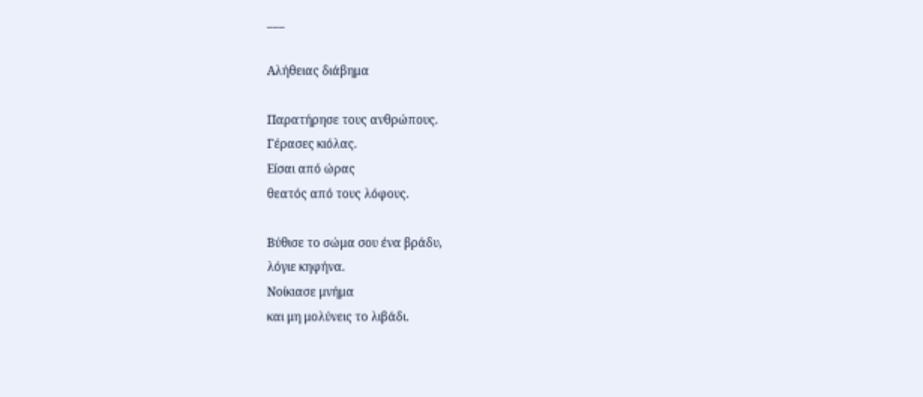___

Αλήθειας διάβημα

Παρατήρησε τους ανθρώπους.
Γέρασες κιόλας.
Είσαι από ώρας
θεατός από τους λόφους.

Βύθισε το σώμα σου ένα βράδυ,
λόγιε κηφήνα.
Νοίκιασε μνήμα
και μη μολύνεις το λιβάδι.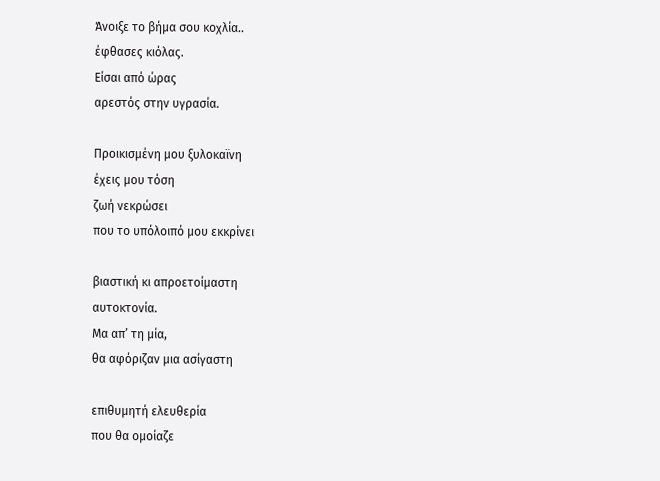Άνοιξε το βήμα σου κοχλία..
έφθασες κιόλας.
Είσαι από ώρας
αρεστός στην υγρασία.

Προικισμένη μου ξυλοκαϊνη
έχεις μου τόση
ζωή νεκρώσει
που το υπόλοιπό μου εκκρίνει

βιαστική κι απροετοίμαστη
αυτοκτονία.
Μα απ’ τη μία,
θα αφόριζαν μια ασίγαστη

επιθυμητή ελευθερία
που θα ομοίαζε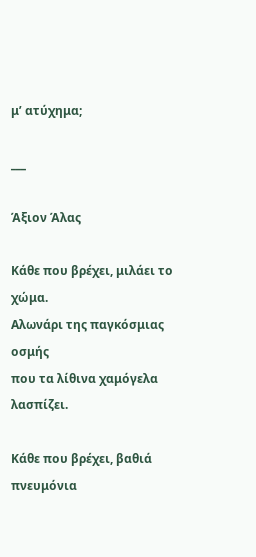μ’ ατύχημα;

___

Άξιον Άλας

Κάθε που βρέχει, μιλάει το χώμα.
Αλωνάρι της παγκόσμιας οσμής
που τα λίθινα χαμόγελα λασπίζει.

Κάθε που βρέχει, βαθιά πνευμόνια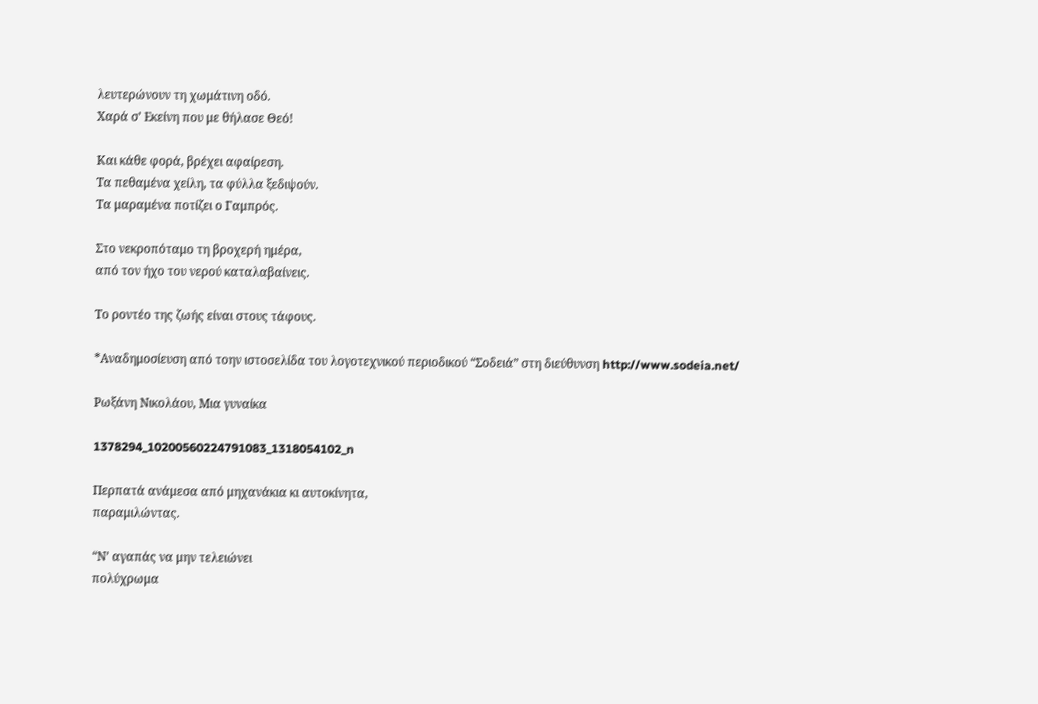λευτερώνουν τη χωμάτινη οδό.
Χαρά σ’ Εκείνη που με θήλασε Θεό!

Και κάθε φορά, βρέχει αφαίρεση.
Τα πεθαμένα χείλη, τα φύλλα ξεδιψούν.
Τα μαραμένα ποτίζει ο Γαμπρός.

Στο νεκροπόταμο τη βροχερή ημέρα,
από τον ήχο του νερού καταλαβαίνεις.

Το ροντέο της ζωής είναι στους τάφους.

*Αναδημοσίευση από τοην ιστοσελίδα του λογοτεχνικού περιοδικού “Σοδειά” στη διεύθυνση http://www.sodeia.net/

Ρωξάνη Νικολάου, Μια γυναίκα

1378294_10200560224791083_1318054102_n

Περπατά ανάμεσα από μηχανάκια κι αυτοκίνητα,
παραμιλώντας.

“Ν’ αγαπάς να μην τελειώνει
πολύχρωμα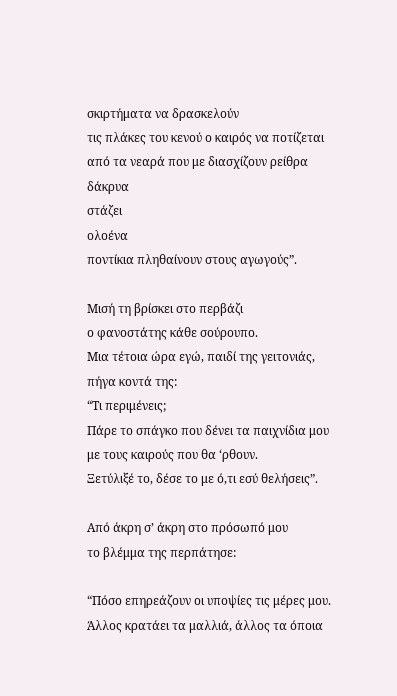σκιρτήματα να δρασκελούν
τις πλάκες του κενού ο καιρός να ποτίζεται
από τα νεαρά που με διασχίζουν ρείθρα
δάκρυα
στάζει
ολοένα
ποντίκια πληθαίνουν στους αγωγούς”.

Μισή τη βρίσκει στο περβάζι
ο φανοστάτης κάθε σούρουπο.
Μια τέτοια ώρα εγώ, παιδί της γειτονιάς,
πήγα κοντά της:
“Τι περιμένεις;
Πάρε το σπάγκο που δένει τα παιχνίδια μου
με τους καιρούς που θα ‘ρθουν.
Ξετύλιξέ το, δέσε το με ό,τι εσύ θελήσεις”.

Από άκρη σ’ άκρη στο πρόσωπό μου
το βλέμμα της περπάτησε:

“Πόσο επηρεάζουν οι υποψίες τις μέρες μου.
Άλλος κρατάει τα μαλλιά, άλλος τα όποια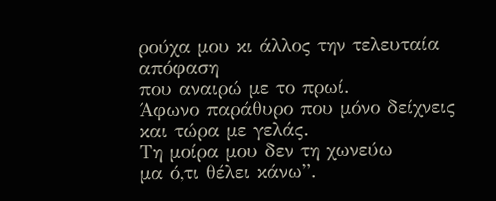ρούχα μου κι άλλος την τελευταία απόφαση
που αναιρώ με το πρωί.
Άφωνο παράθυρο που μόνο δείχνεις
και τώρα με γελάς.
Τη μοίρα μου δεν τη χωνεύω
μα ό,τι θέλει κάνω”.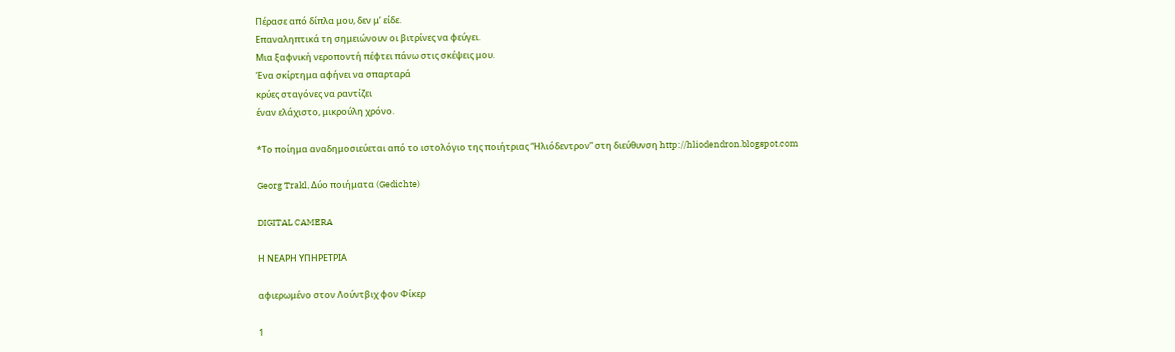Πέρασε από δίπλα μου, δεν μ’ είδε.
Επαναληπτικά τη σημειώνουν οι βιτρίνες να φεύγει.
Μια ξαφνική νεροποντή πέφτει πάνω στις σκέψεις μου.
Ένα σκίρτημα αφήνει να σπαρταρά
κρύες σταγόνες να ραντίζει
έναν ελάχιστο, μικρούλη χρόνο.

*Το ποίημα αναδημοσιεύεται από το ιστολόγιο της ποιήτριας “Ηλιόδεντρον” στη διεύθυνση http://hliodendron.blogspot.com

Georg Trakl, Δύο ποιήματα (Gedichte)

DIGITAL CAMERA

Η ΝΕΑΡΗ ΥΠΗΡΕΤΡΙΑ

αφιερωμένο στον Λούντβιχ φον Φίκερ

1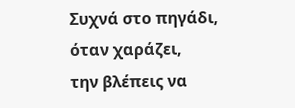Συχνά στο πηγάδι, όταν χαράζει,
την βλέπεις να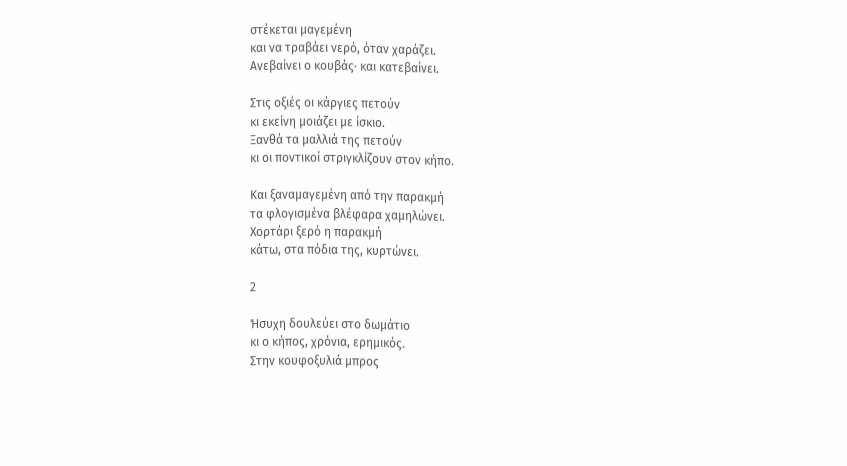στέκεται μαγεμένη
και να τραβάει νερό, όταν χαράζει.
Ανεβαίνει ο κουβάς· και κατεβαίνει.

Στις οξιές οι κάργιες πετούν
κι εκείνη μοιάζει με ίσκιο.
Ξανθά τα μαλλιά της πετούν
κι οι ποντικοί στριγκλίζουν στον κήπο.

Και ξαναμαγεμένη από την παρακμή
τα φλογισμένα βλέφαρα χαμηλώνει.
Χορτάρι ξερό η παρακμή
κάτω, στα πόδια της, κυρτώνει.

2

Ήσυχη δουλεύει στο δωμάτιο
κι ο κήπος, χρόνια, ερημικός.
Στην κουφοξυλιά μπρος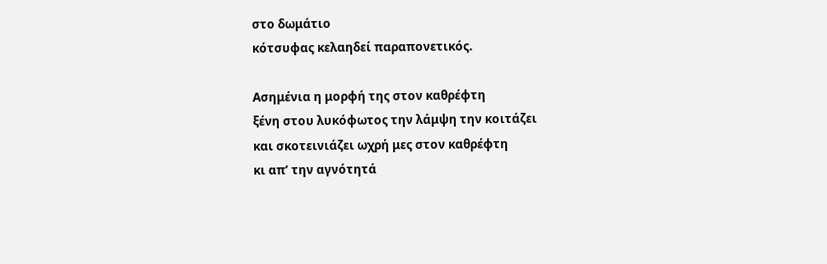στο δωμάτιο
κότσυφας κελαηδεί παραπονετικός.

Ασημένια η μορφή της στον καθρέφτη
ξένη στου λυκόφωτος την λάμψη την κοιτάζει
και σκοτεινιάζει ωχρή μες στον καθρέφτη
κι απ’ την αγνότητά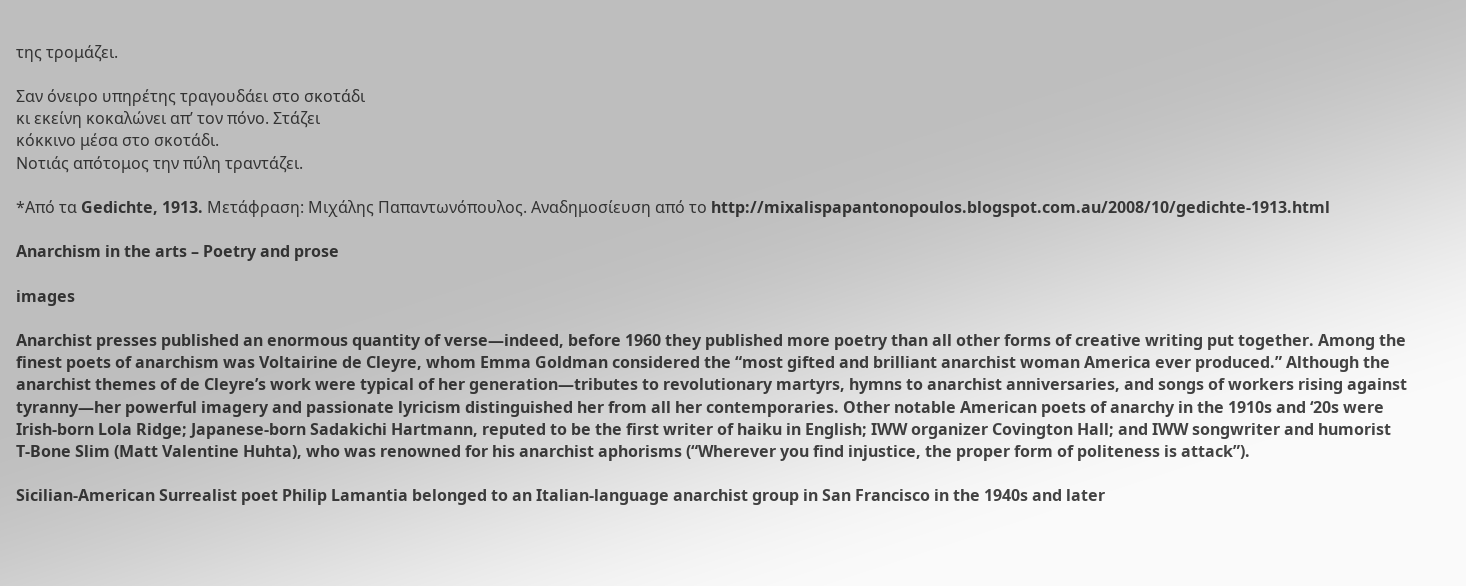της τρομάζει.

Σαν όνειρο υπηρέτης τραγουδάει στο σκοτάδι
κι εκείνη κοκαλώνει απ’ τον πόνο. Στάζει
κόκκινο μέσα στο σκοτάδι.
Νοτιάς απότομος την πύλη τραντάζει.

*Από τα Gedichte, 1913. Μετάφραση: Μιχάλης Παπαντωνόπουλος. Αναδημοσίευση από το http://mixalispapantonopoulos.blogspot.com.au/2008/10/gedichte-1913.html

Anarchism in the arts – Poetry and prose

images

Anarchist presses published an enormous quantity of verse—indeed, before 1960 they published more poetry than all other forms of creative writing put together. Among the finest poets of anarchism was Voltairine de Cleyre, whom Emma Goldman considered the “most gifted and brilliant anarchist woman America ever produced.” Although the anarchist themes of de Cleyre’s work were typical of her generation—tributes to revolutionary martyrs, hymns to anarchist anniversaries, and songs of workers rising against tyranny—her powerful imagery and passionate lyricism distinguished her from all her contemporaries. Other notable American poets of anarchy in the 1910s and ‘20s were Irish-born Lola Ridge; Japanese-born Sadakichi Hartmann, reputed to be the first writer of haiku in English; IWW organizer Covington Hall; and IWW songwriter and humorist T-Bone Slim (Matt Valentine Huhta), who was renowned for his anarchist aphorisms (“Wherever you find injustice, the proper form of politeness is attack”).

Sicilian-American Surrealist poet Philip Lamantia belonged to an Italian-language anarchist group in San Francisco in the 1940s and later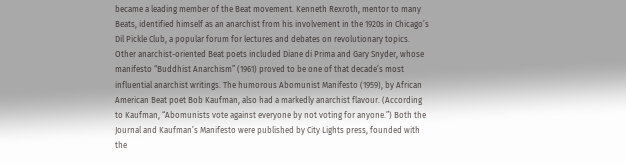became a leading member of the Beat movement. Kenneth Rexroth, mentor to many Beats, identified himself as an anarchist from his involvement in the 1920s in Chicago’s Dil Pickle Club, a popular forum for lectures and debates on revolutionary topics. Other anarchist-oriented Beat poets included Diane di Prima and Gary Snyder, whose manifesto “Buddhist Anarchism” (1961) proved to be one of that decade’s most influential anarchist writings. The humorous Abomunist Manifesto (1959), by African American Beat poet Bob Kaufman, also had a markedly anarchist flavour. (According to Kaufman, “Abomunists vote against everyone by not voting for anyone.”) Both the Journal and Kaufman’s Manifesto were published by City Lights press, founded with the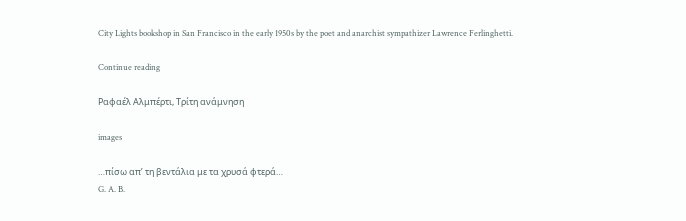City Lights bookshop in San Francisco in the early 1950s by the poet and anarchist sympathizer Lawrence Ferlinghetti.

Continue reading

Ραφαέλ Αλμπέρτι, Τρίτη ανάμνηση

images

…πίσω απ’ τη βεντάλια με τα χρυσά φτερά…
G. A. B.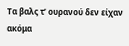Τα βαλς τ’ ουρανού δεν είχαν ακόμα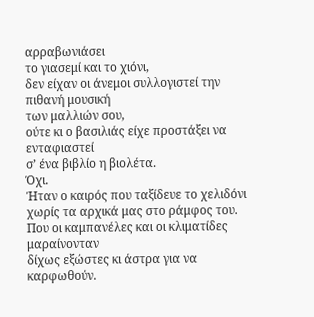αρραβωνιάσει
το γιασεμί και το χιόνι,
δεν είχαν οι άνεμοι συλλογιστεί την πιθανή μουσική
των μαλλιών σου,
ούτε κι ο βασιλιάς είχε προστάξει να ενταφιαστεί
σ’ ένα βιβλίο η βιολέτα.
Όχι.
Ήταν ο καιρός που ταξίδευε το χελιδόνι
χωρίς τα αρχικά μας στο ράμφος του.
Που οι καμπανέλες και οι κλιματίδες μαραίνονταν
δίχως εξώστες κι άστρα για να καρφωθούν.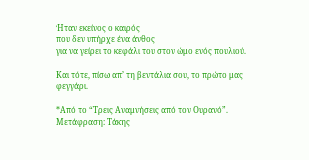Ήταν εκείνος ο καιρός
που δεν υπήρχε ένα άνθος
για να γείρει το κεφάλι του στον ώμο ενός πουλιού.

Και τότε, πίσω απ’ τη βεντάλια σου, το πρώτο μας
φεγγάρι.

*Από το “Τρεις Αναμνήσεις από τον Ουρανό”. Μετάφραση: Τάκης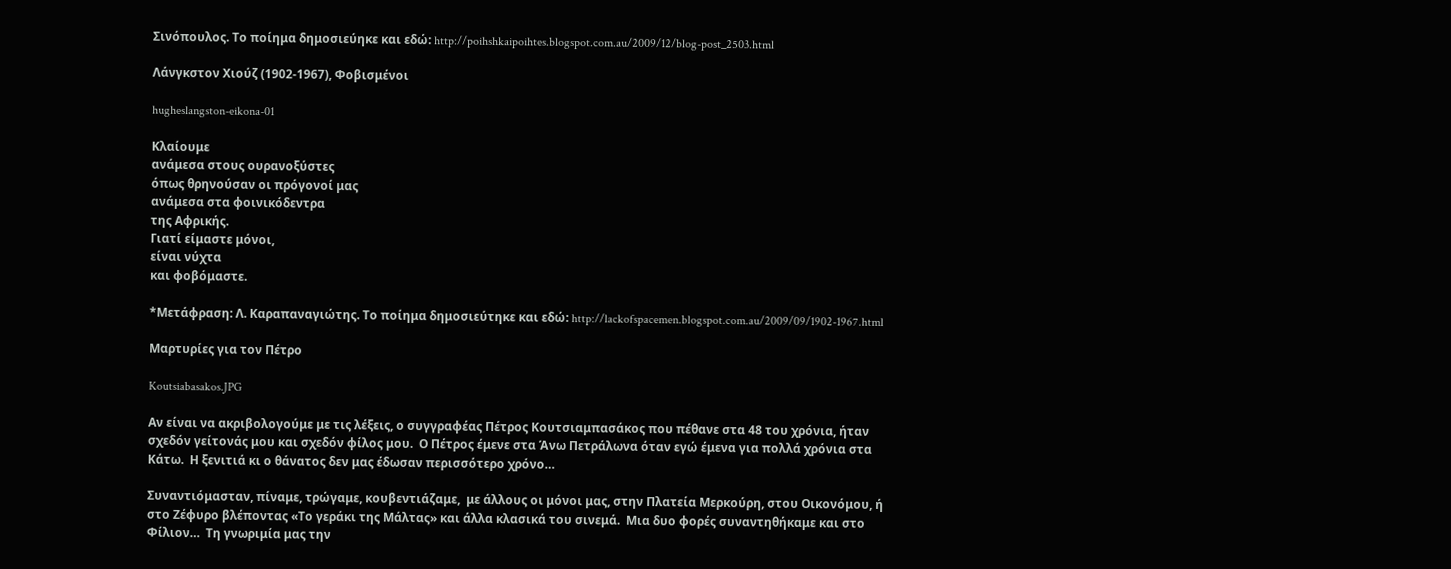Σινόπουλος. Το ποίημα δημοσιεύηκε και εδώ: http://poihshkaipoihtes.blogspot.com.au/2009/12/blog-post_2503.html

Λάνγκστον Χιούζ (1902-1967), Φοβισμένοι

hugheslangston-eikona-01

Κλαίουμε
ανάμεσα στους ουρανοξύστες
όπως θρηνούσαν οι πρόγονοί μας
ανάμεσα στα φοινικόδεντρα
της Αφρικής.
Γιατί είμαστε μόνοι,
είναι νύχτα
και φοβόμαστε.

*Μετάφραση: Λ. Καραπαναγιώτης. Το ποίημα δημοσιεύτηκε και εδώ: http://lackofspacemen.blogspot.com.au/2009/09/1902-1967.html

Μαρτυρίες για τον Πέτρο

Koutsiabasakos.JPG

Αν είναι να ακριβολογούμε με τις λέξεις, ο συγγραφέας Πέτρος Κουτσιαμπασάκος που πέθανε στα 48 του χρόνια, ήταν σχεδόν γείτονάς μου και σχεδόν φίλος μου.  Ο Πέτρος έμενε στα Άνω Πετράλωνα όταν εγώ έμενα για πολλά χρόνια στα Κάτω.  Η ξενιτιά κι ο θάνατος δεν μας έδωσαν περισσότερο χρόνο…

Συναντιόμασταν, πίναμε, τρώγαμε, κουβεντιάζαμε,  με άλλους οι μόνοι μας, στην Πλατεία Μερκούρη, στου Οικονόμου, ή στο Ζέφυρο βλέποντας «Το γεράκι της Μάλτας» και άλλα κλασικά του σινεμά.  Μια δυο φορές συναντηθήκαμε και στο Φίλιον…  Τη γνωριμία μας την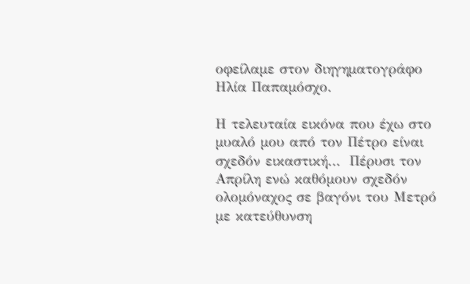οφείλαμε στον διηγηματογράφο Ηλία Παπαμόσχο.

Η τελευταία εικόνα που έχω στο μυαλό μου από τον Πέτρο είναι σχεδόν εικαστική…  Πέρυσι τον Απρίλη ενώ καθόμουν σχεδόν ολομόναχος σε βαγόνι του Μετρό με κατεύθυνση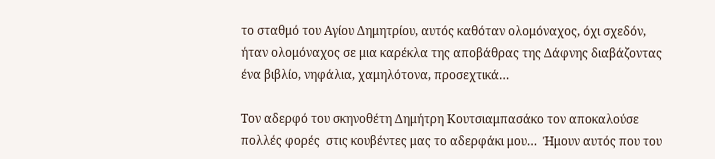το σταθμό του Αγίου Δημητρίου, αυτός καθόταν ολομόναχος, όχι σχεδόν, ήταν ολομόναχος σε μια καρέκλα της αποβάθρας της Δάφνης διαβάζοντας ένα βιβλίο, νηφάλια, χαμηλότονα, προσεχτικά…

Τον αδερφό του σκηνοθέτη Δημήτρη Κουτσιαμπασάκο τον αποκαλούσε πολλές φορές  στις κουβέντες μας το αδερφάκι μου…  Ήμουν αυτός που του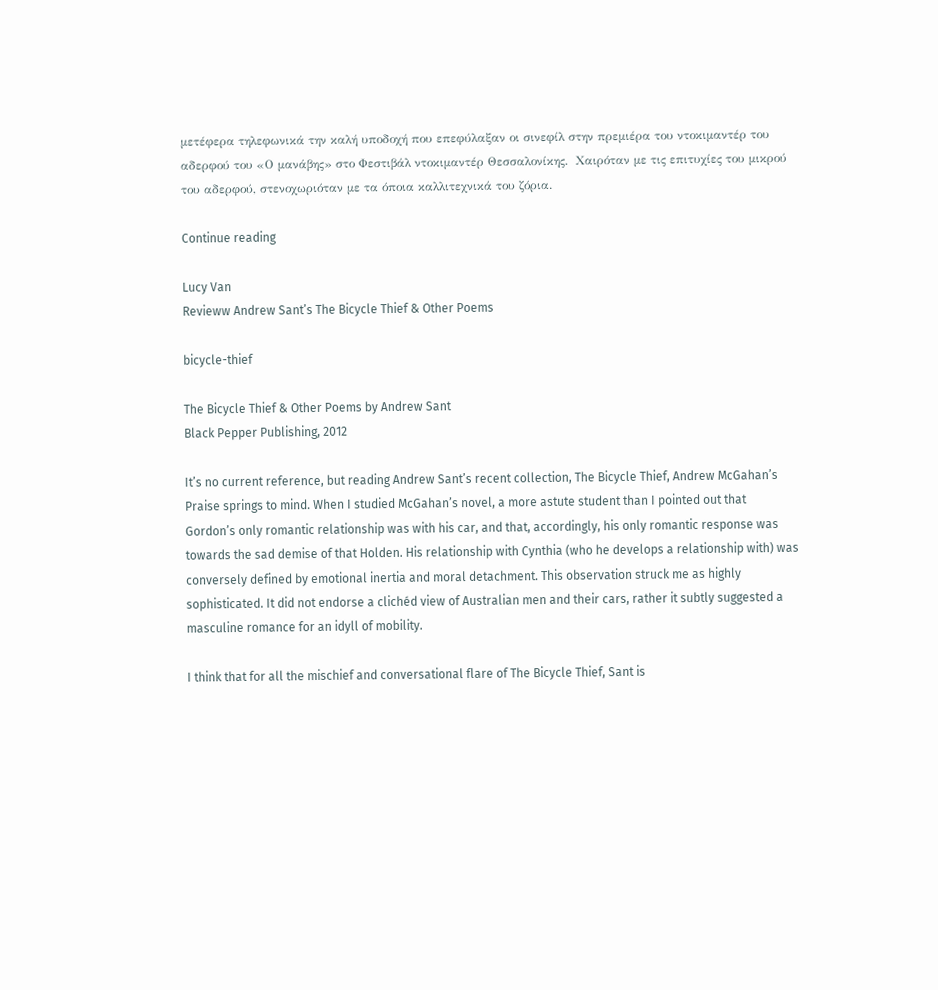μετέφερα τηλεφωνικά την καλή υποδοχή που επεφύλαξαν οι σινεφίλ στην πρεμιέρα του ντοκιμαντέρ του αδερφού του «Ο μανάβης» στο Φεστιβάλ ντοκιμαντέρ Θεσσαλονίκης.  Χαιρόταν με τις επιτυχίες του μικρού του αδερφού, στενοχωριόταν με τα όποια καλλιτεχνικά του ζόρια.

Continue reading

Lucy Van
Revieww Andrew Sant’s The Bicycle Thief & Other Poems

bicycle-thief

The Bicycle Thief & Other Poems by Andrew Sant
Black Pepper Publishing, 2012

It’s no current reference, but reading Andrew Sant’s recent collection, The Bicycle Thief, Andrew McGahan’s Praise springs to mind. When I studied McGahan’s novel, a more astute student than I pointed out that Gordon’s only romantic relationship was with his car, and that, accordingly, his only romantic response was towards the sad demise of that Holden. His relationship with Cynthia (who he develops a relationship with) was conversely defined by emotional inertia and moral detachment. This observation struck me as highly sophisticated. It did not endorse a clichéd view of Australian men and their cars, rather it subtly suggested a masculine romance for an idyll of mobility.

I think that for all the mischief and conversational flare of The Bicycle Thief, Sant is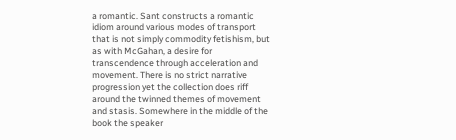a romantic. Sant constructs a romantic idiom around various modes of transport that is not simply commodity fetishism, but as with McGahan, a desire for transcendence through acceleration and movement. There is no strict narrative progression yet the collection does riff around the twinned themes of movement and stasis. Somewhere in the middle of the book the speaker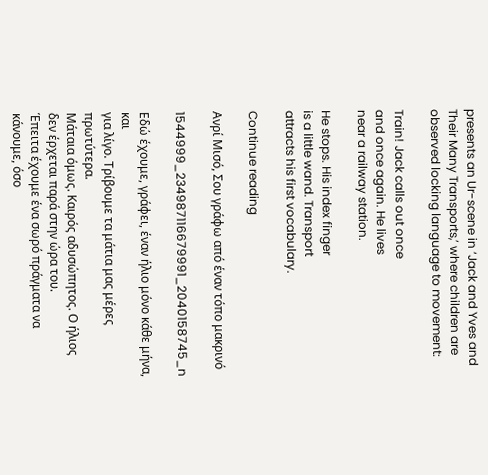presents an Ur-scene in ‘Jack and Yves and Their Many Transports,’ where children are observed locking language to movement:

Train! Jack calls out once
and once again. He lives
near a railway station.

He stops. His index finger
is a little wand. Transport
attracts his first vocabulary.

Continue reading

Ανρί Μισό, Σου γράφω από έναν τόπο μακρινό

1544999_234987116679991_2040158745_n

Εδώ έχουμε, γράφει, έναν ήλιο μόνο κάθε μήνα, και
για λίγο. Τρίβουμε τα μάτια μας μέρες πρωτύτερα.
Μάταια όμως. Καιρός αδυσώπητος. Ο ήλιος
δεν έρχεται παρά στην ώρα του.
Έπειτα έχουμε ένα σωρό πράγματα να κάνουμε, όσο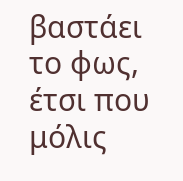βαστάει το φως, έτσι που μόλις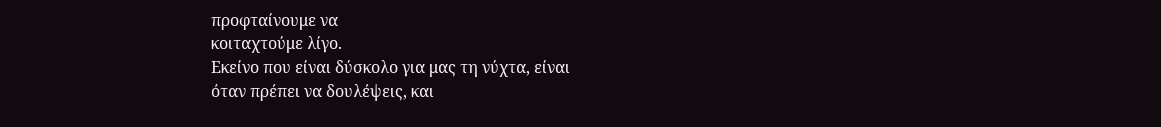προφταίνουμε να
κοιταχτούμε λίγο.
Εκείνο που είναι δύσκολο για μας τη νύχτα, είναι
όταν πρέπει να δουλέψεις, και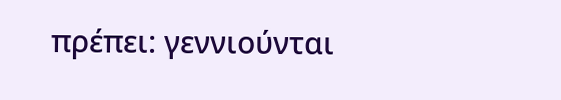πρέπει: γεννιούνται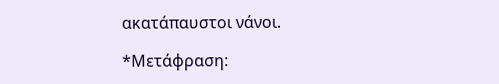ακατάπαυστοι νάνοι.

*Μετάφραση: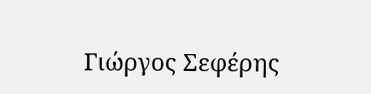Γιώργος Σεφέρης